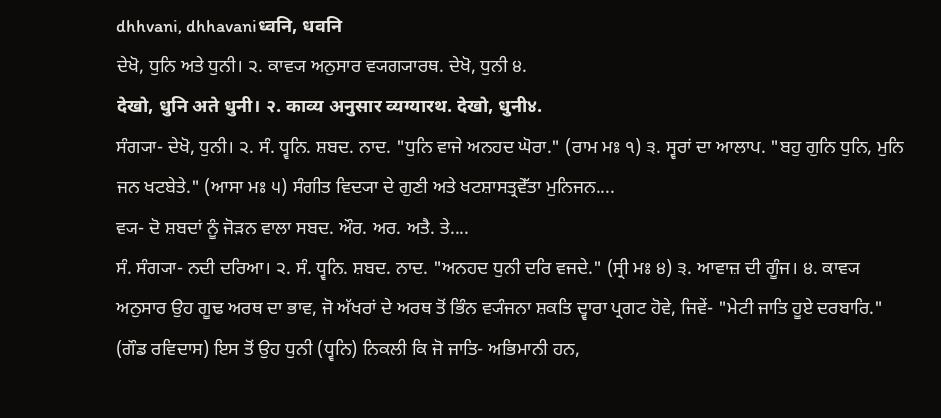dhhvani, dhhavaniध्वनि, धवनि
ਦੇਖੋ, ਧੁਨਿ ਅਤੇ ਧੁਨੀ। ੨. ਕਾਵ੍ਯ ਅਨੁਸਾਰ ਵ੍ਯਗ੍ਯਾਰਥ. ਦੇਖੋ, ਧੁਨੀ ੪.
देखो, धुनि अते धुनी। २. काव्य अनुसार व्यग्यारथ. देखो, धुनी४.
ਸੰਗ੍ਯਾ- ਦੇਖੋ, ਧੁਨੀ। ੨. ਸੰ. ਧ੍ਵਨਿ. ਸ਼ਬਦ. ਨਾਦ. "ਧੁਨਿ ਵਾਜੇ ਅਨਹਦ ਘੋਰਾ." (ਰਾਮ ਮਃ ੧) ੩. ਸ੍ਵਰਾਂ ਦਾ ਆਲਾਪ. "ਬਹੁ ਗੁਨਿ ਧੁਨਿ, ਮੁਨਿ ਜਨ ਖਟਬੇਤੇ." (ਆਸਾ ਮਃ ੫) ਸੰਗੀਤ ਵਿਦ੍ਯਾ ਦੇ ਗੁਣੀ ਅਤੇ ਖਟਸ਼ਾਸਤ੍ਰਵੇੱਤਾ ਮੁਨਿਜਨ....
ਵ੍ਯ- ਦੋ ਸ਼ਬਦਾਂ ਨੂੰ ਜੋੜਨ ਵਾਲਾ ਸਬਦ. ਔਰ. ਅਰ. ਅਤੈ. ਤੇ....
ਸੰ. ਸੰਗ੍ਯਾ- ਨਦੀ ਦਰਿਆ। ੨. ਸੰ. ਧ੍ਵਨਿ. ਸ਼ਬਦ. ਨਾਦ. "ਅਨਹਦ ਧੁਨੀ ਦਰਿ ਵਜਦੇ." (ਸ੍ਰੀ ਮਃ ੪) ੩. ਆਵਾਜ਼ ਦੀ ਗੂੰਜ। ੪. ਕਾਵ੍ਯ ਅਨੁਸਾਰ ਉਹ ਗੂਢ ਅਰਥ ਦਾ ਭਾਵ, ਜੋ ਅੱਖਰਾਂ ਦੇ ਅਰਥ ਤੋਂ ਭਿੰਨ ਵ੍ਯੰਜਨਾ ਸ਼ਕਤਿ ਦ੍ਵਾਰਾ ਪ੍ਰਗਟ ਹੋਵੇ, ਜਿਵੇਂ- "ਮੇਟੀ ਜਾਤਿ ਹੂਏ ਦਰਬਾਰਿ." (ਗੌਡ ਰਵਿਦਾਸ) ਇਸ ਤੋਂ ਉਹ ਧੁਨੀ (ਧ੍ਵਨਿ) ਨਿਕਲੀ ਕਿ ਜੋ ਜਾਤਿ- ਅਭਿਮਾਨੀ ਹਨ,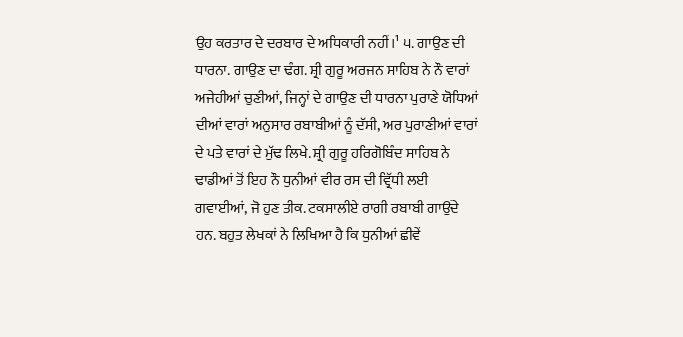ਉਹ ਕਰਤਾਰ ਦੇ ਦਰਬਾਰ ਦੇ ਅਧਿਕਾਰੀ ਨਹੀਂ।¹ ੫. ਗਾਉਣ ਦੀ ਧਾਰਨਾ. ਗਾਉਣ ਦਾ ਢੰਗ. ਸ਼੍ਰੀ ਗੁਰੂ ਅਰਜਨ ਸਾਹਿਬ ਨੇ ਨੌ ਵਾਰਾਂ ਅਜੇਹੀਆਂ ਚੁਣੀਆਂ, ਜਿਨ੍ਹਾਂ ਦੇ ਗਾਉਣ ਦੀ ਧਾਰਨਾ ਪੁਰਾਣੇ ਯੋਧਿਆਂ ਦੀਆਂ ਵਾਰਾਂ ਅਨੁਸਾਰ ਰਬਾਬੀਆਂ ਨੂੰ ਦੱਸੀ, ਅਰ ਪੁਰਾਣੀਆਂ ਵਾਰਾਂ ਦੇ ਪਤੇ ਵਾਰਾਂ ਦੇ ਮੁੱਢ ਲਿਖੇ. ਸ਼੍ਰੀ ਗੁਰੂ ਹਰਿਗੋਬਿੰਦ ਸਾਹਿਬ ਨੇ ਢਾਡੀਆਂ ਤੋਂ ਇਹ ਨੌ ਧੁਨੀਆਂ ਵੀਰ ਰਸ ਦੀ ਵ੍ਰਿੱਧੀ ਲਈ ਗਵਾਈਆਂ, ਜੋ ਹੁਣ ਤੀਕ. ਟਕਸਾਲੀਏ ਰਾਗੀ ਰਬਾਬੀ ਗਾਉਂਦੇ ਹਨ. ਬਹੁਤ ਲੇਖਕਾਂ ਨੇ ਲਿਖਿਆ ਹੈ ਕਿ ਧੁਨੀਆਂ ਛੀਵੇਂ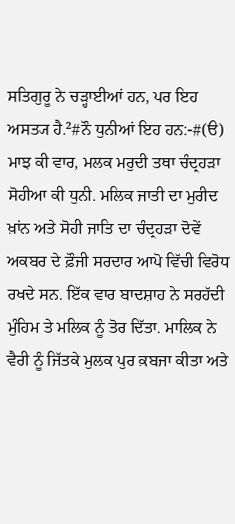ਸਤਿਗੁਰੂ ਨੇ ਚੜ੍ਹਾਈਆਂ ਹਨ, ਪਰ ਇਹ ਅਸਤ੍ਯ ਹੈ.²#ਨੌ ਧੁਨੀਆਂ ਇਹ ਹਨ:-#(ੳ) ਮਾਝ ਕੀ ਵਾਰ, ਮਲਕ ਮਰੁਦੀ ਤਥਾ ਚੰਦ੍ਰਹੜਾ ਸੋਹੀਆ ਕੀ ਧੁਨੀ. ਮਲਿਕ ਜਾਤੀ ਦਾ ਮੁਰੀਦ ਖ਼ਾਂਨ ਅਤੇ ਸੋਹੀ ਜਾਤਿ ਦਾ ਚੰਦ੍ਰਹੜਾ ਦੋਵੇਂ ਅਕਬਰ ਦੇ ਫ਼ੌਜੀ ਸਰਦਾਰ ਆਪੋ ਵਿੱਚੀ ਵਿਰੋਧ ਰਖਦੇ ਸਨ. ਇੱਕ ਵਾਰ ਬਾਦਸ਼ਾਹ ਨੇ ਸਰਹੱਦੀ ਮੁੰਹਿਮ ਤੇ ਮਲਿਕ ਨੂੰ ਤੋਰ ਦਿੱਤਾ. ਮਾਲਿਕ ਨੇ ਵੈਰੀ ਨੂੰ ਜਿੱਤਕੇ ਮੁਲਕ ਪੁਰ ਕ਼ਬਜਾ ਕੀਤਾ ਅਤੇ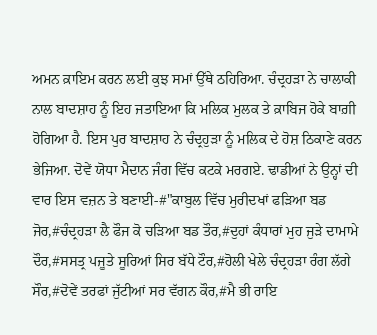ਅਮਨ ਕ਼ਾਇਮ ਕਰਨ ਲਈ ਕੁਝ ਸਮਾਂ ਉੱਥੇ ਠਹਿਰਿਆ. ਚੰਦ੍ਰਹੜਾ ਨੇ ਚਾਲਾਕੀ ਨਾਲ ਬਾਦਸ਼ਾਹ ਨੂੰ ਇਹ ਜਤਾਇਆ ਕਿ ਮਲਿਕ ਮੁਲਕ ਤੇ ਕ਼ਾਬਿਜ ਹੋਕੇ ਬਾਗ਼ੀ ਹੋਗਿਆ ਹੈ. ਇਸ ਪੁਰ ਬਾਦਸ਼ਾਹ ਨੇ ਚੰਦ੍ਰਹੁੜਾ ਨੂੰ ਮਲਿਕ ਦੇ ਹੋਸ਼ ਠਿਕਾਣੇ ਕਰਨ ਭੇਜਿਆ. ਦੋਵੇਂ ਯੋਧਾ ਮੈਦਾਨ ਜੰਗ ਵਿੱਚ ਕਟਕੇ ਮਰਗਏ. ਢਾਡੀਆਂ ਨੇ ਉਨ੍ਹਾਂ ਦੀ ਵਾਰ ਇਸ ਵਜ਼ਨ ਤੇ ਬਣਾਈ-#"ਕਾਬੁਲ ਵਿੱਚ ਮੁਰੀਦਖਾਂ ਫੜਿਆ ਬਡ ਜੋਰ,#ਚੰਦ੍ਰਹੜਾ ਲੈ ਫੌਜ ਕੋ ਚੜਿਆ ਬਡ ਤੌਰ,#ਦੁਹਾਂ ਕੰਧਾਰਾਂ ਮੁਹ ਜੁੜੇ ਦਾਮਾਮੇ ਦੌਰ,#ਸਸਤ੍ਰ ਪਜੂਤੇ ਸੂਰਿਆਂ ਸਿਰ ਬੱਧੇ ਟੌਰ,#ਹੋਲੀ ਖੇਲੇ ਚੰਦ੍ਰਹੜਾ ਰੰਗ ਲੱਗੇ ਸੌਰ,#ਦੋਵੇਂ ਤਰਫਾਂ ਜੁੱਟੀਆਂ ਸਰ ਵੱਗਨ ਕੌਰ,#ਮੈ ਭੀ ਰਾਇ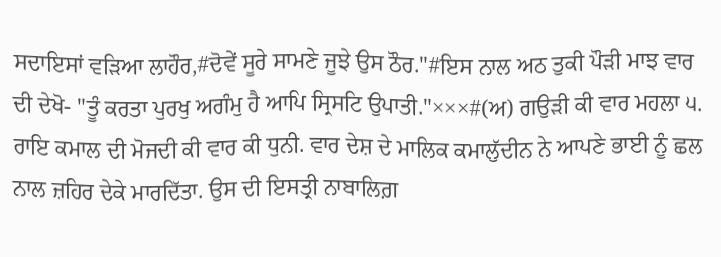ਸਦਾਇਸਾਂ ਵੜਿਆ ਲਾਹੌਰ,#ਦੋਵੇਂ ਸੂਰੇ ਸਾਮਣੇ ਜੂਝੇ ਉਸ ਠੌਰ."#ਇਸ ਨਾਲ ਅਠ ਤੁਕੀ ਪੌੜੀ ਮਾਝ ਵਾਰ ਦੀ ਦੇਖੋ- "ਤੂੰ ਕਰਤਾ ਪੁਰਖੁ ਅਗੰਮੁ ਹੈ ਆਪਿ ਸ੍ਰਿਸਟਿ ਉਪਾਤੀ."×××#(ਅ) ਗਉੜੀ ਕੀ ਵਾਰ ਮਹਲਾ ੫. ਰਾਇ ਕਮਾਲ ਦੀ ਮੋਜਦੀ ਕੀ ਵਾਰ ਕੀ ਧੁਨੀ. ਵਾਰ ਦੇਸ਼ ਦੇ ਮਾਲਿਕ ਕਮਾਲੁੱਦੀਨ ਨੇ ਆਪਣੇ ਭਾਈ ਨੂੰ ਛਲ ਨਾਲ ਜ਼ਹਿਰ ਦੇਕੇ ਮਾਰਦਿੱਤਾ. ਉਸ ਦੀ ਇਸਤ੍ਰੀ ਨਾਬਾਲਿਗ਼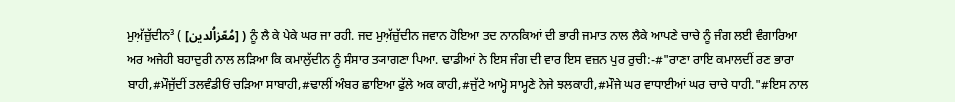ਮੁਅ਼ੱਜ਼ੁੱਦੀਨ³ ( [مُعّزاُلدین] ) ਨੂੰ ਲੈ ਕੇ ਪੇਕੇ ਘਰ ਜਾ ਰਹੀ. ਜਦ ਮੁਅ਼ੱਜ਼ੁੱਦੀਨ ਜਵਾਨ ਹੋਇਆ ਤਦ ਨਾਨਕਿਆਂ ਦੀ ਭਾਰੀ ਜਮਾਤ ਨਾਲ ਲੈਕੇ ਆਪਣੇ ਚਾਚੇ ਨੂੰ ਜੰਗ ਲਈ ਵੰਗਾਰਿਆ ਅਰ ਅਜੇਹੀ ਬਹਾਦੁਰੀ ਨਾਲ ਲੜਿਆ ਕਿ ਕਮਾਲੁੱਦੀਨ ਨੂੰ ਸੰਸਾਰ ਤ੍ਯਾਗਣਾ ਪਿਆ. ਢਾਡੀਆਂ ਨੇ ਇਸ ਜੰਗ ਦੀ ਵਾਰ ਇਸ ਵਜ਼ਨ ਪੁਰ ਰੁਚੀ:-#"ਰਾਣਾ ਰਾਇ ਕਮਾਲਦੀਂ ਰਣ ਭਾਰਾ ਬਾਹੀ,#ਮੌਜੁੱਦੀਂ ਤਲਵੰਡੀਓਂ ਚੜਿਆ ਸਾਬਾਹੀ,#ਢਾਲੀਂ ਅੰਬਰ ਛਾਇਆ ਫੁੱਲੇ ਅਕ ਕਾਹੀ,#ਜੁੱਟੇ ਆਮ੍ਹੋ ਸਾਮ੍ਹਣੇ ਨੇਜੇ ਝਲਕਾਹੀ,#ਮੌਜੇ ਘਰ ਵਾਧਾਈਆਂ ਘਰ ਚਾਚੇ ਧਾਹੀ."#ਇਸ ਨਾਲ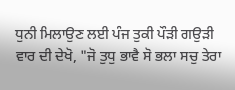ਧੁਨੀ ਮਿਲਾਉਣ ਲਈ ਪੰਜ ਤੁਕੀ ਪੌੜੀ ਗਉੜੀ ਵਾਰ ਦੀ ਦੇਖੋ, "ਜੋ ਤੁਧੁ ਭਾਵੈ ਸੋ ਭਲਾ ਸਚੁ ਤੇਰਾ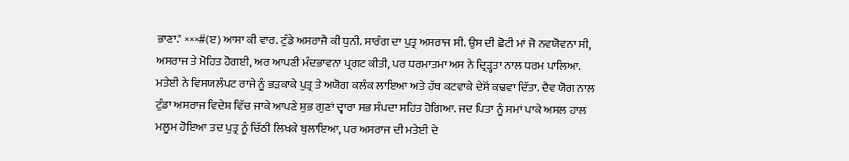ਭਾਣਾ." ×××#(ੲ) ਆਸਾ ਕੀ ਵਾਰ. ਟੁੰਡੇ ਅਸਰਾਜੈ ਕੀ ਧੁਨੀ. ਸਾਰੰਗ ਦਾ ਪੁਤ੍ਰ ਅਸਰਾਜ ਸੀ. ਉਸ ਦੀ ਛੋਟੀ ਮਾਂ ਜੋ ਨਵਯੋਵਨਾ ਸੀ, ਅਸਰਾਜ ਤੇ ਮੋਹਿਤ ਹੋਗਈ, ਅਰ ਆਪਣੀ ਮੰਦਭਾਵਨਾ ਪ੍ਰਗਟ ਕੀਤੀ, ਪਰ ਧਰਮਾਤਮਾ ਅਸ ਨੇ ਦ੍ਰਿੜ੍ਹਤਾ ਨਾਲ ਧਰਮ ਪਾਲਿਆ. ਮਤੇਈ ਨੇ ਵਿਸਯਲੰਪਟ ਰਾਜੇ ਨੂੰ ਭੜਕਾਕੇ ਪੁਤ੍ਰ ਤੇ ਅਯੋਗ ਕਲੰਕ ਲਾਇਆ ਅਤੇ ਹੱਥ ਕਟਵਾਕੇ ਦੇਸੋਂ ਕਢਵਾ ਦਿੱਤਾ. ਦੈਵ ਯੋਗ ਨਾਲ ਟੁੰਡਾ ਅਸਰਾਜ ਵਿਦੇਸ਼ ਵਿੱਚ ਜਾਕੇ ਆਪਣੇ ਸ਼ੁਭ ਗੁਣਾਂ ਦ੍ਵਾਰਾ ਸਭ ਸੰਪਦਾ ਸਹਿਤ ਹੋਗਿਆ. ਜਦ ਪਿਤਾ ਨੂੰ ਸਮਾਂ ਪਾਕੇ ਅਸਲ ਹਾਲ ਮਲੂਮ ਹੋਇਆ ਤਦ ਪੁਤ੍ਰ ਨੂੰ ਚਿੱਠੀ ਲਿਖਕੇ ਬੁਲਾਇਆ, ਪਰ ਅਸਰਾਜ ਦੀ ਮਤੇਈ ਦੇ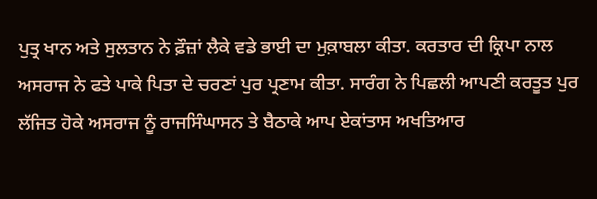ਪੁਤ੍ਰ ਖਾਨ ਅਤੇ ਸੁਲਤਾਨ ਨੇ ਫ਼ੌਜ਼ਾਂ ਲੈਕੇ ਵਡੇ ਭਾਈ ਦਾ ਮੁਕ਼ਾਬਲਾ ਕੀਤਾ. ਕਰਤਾਰ ਦੀ ਕ੍ਰਿਪਾ ਨਾਲ ਅਸਰਾਜ ਨੇ ਫਤੇ ਪਾਕੇ ਪਿਤਾ ਦੇ ਚਰਣਾਂ ਪੁਰ ਪ੍ਰਣਾਮ ਕੀਤਾ. ਸਾਰੰਗ ਨੇ ਪਿਛਲੀ ਆਪਣੀ ਕਰਤੂਤ ਪੁਰ ਲੱਜਿਤ ਹੋਕੇ ਅਸਰਾਜ ਨੂੰ ਰਾਜਸਿੰਘਾਸਨ ਤੇ ਬੈਠਾਕੇ ਆਪ ਏਕਾਂਤਾਸ ਅਖਤਿਆਰ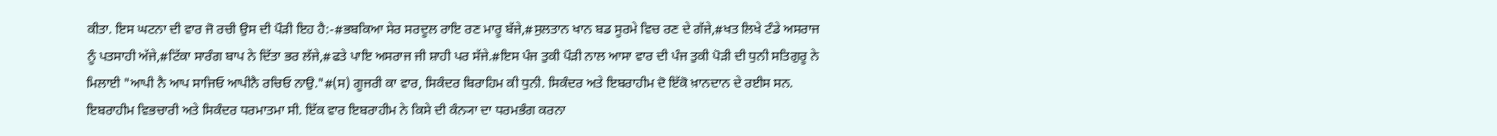ਕੀਤਾ. ਇਸ ਘਟਨਾ ਦੀ ਵਾਰ ਜੋ ਰਚੀ ਉਸ ਦੀ ਪੌੜੀ ਇਹ ਹੈ:-#ਭਬਕਿਆ ਸੇਰ ਸਰਦੂਲ ਰਾਇ ਰਣ ਮਾਰੂ ਬੱਜੇ,#ਸੁਲਤਾਨ ਖਾਨ ਬਡ ਸੂਰਮੇ ਵਿਚ ਰਣ ਦੇ ਗੱਜੇ,#ਖਤ ਲਿਖੇ ਟੰਡੇ ਅਸਰਾਜ ਨੂੰ ਪਤਸਾਹੀ ਅੱਜੇ,#ਟਿੱਕਾ ਸਾਰੰਗ ਬਾਪ ਨੇ ਦਿੱਤਾ ਭਰ ਲੱਜੇ,#ਫਤੇ ਪਾਇ ਅਸਰਾਜ ਜੀ ਸ਼ਾਹੀ ਪਰ ਸੱਜੇ.#ਇਸ ਪੰਜ ਤੁਕੀ ਪੌੜੀ ਨਾਲ ਆਸਾ ਵਾਰ ਦੀ ਪੰਜ ਤੁਕੀ ਪੋੜੀ ਦੀ ਧੁਨੀ ਸਤਿਗੁਰੂ ਨੇ ਮਿਲਾਈ "ਆਪੀ ਨੈ ਆਪ ਸਾਜਿਓ ਆਪੀਨੈ ਰਚਿਓ ਨਾਉ."#(ਸ) ਗੂਜਰੀ ਕਾ ਵਾਰ, ਸਿਕੰਦਰ ਬਿਰਾਹਿਮ ਕੀ ਧੁਨੀ. ਸਿਕੰਦਰ ਅਤੇ ਇਬਰਾਹੀਮ ਦੋ ਇੱਕੋ ਖ਼ਾਨਦਾਨ ਦੇ ਰਈਸ ਸਨ. ਇਬਰਾਹੀਮ ਵਿਭਚਾਰੀ ਅਤੇ ਸਿਕੰਦਰ ਧਰਮਾਤਮਾ ਸੀ. ਇੱਕ ਵਾਰ ਇਬਰਾਹੀਮ ਨੇ ਕਿਸੇ ਦੀ ਕੰਨ੍ਯਾ ਦਾ ਧਰਮਭੰਗ ਕਰਨਾ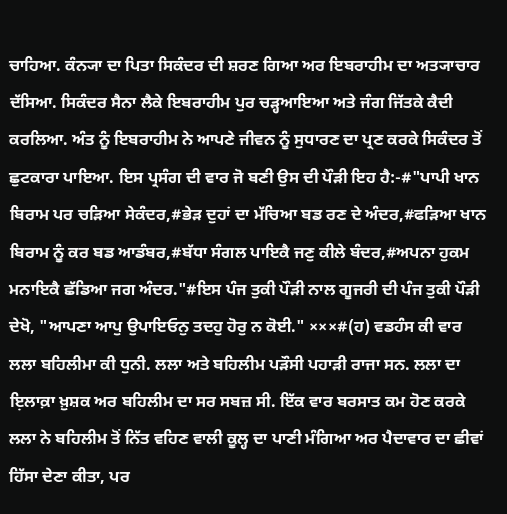ਚਾਹਿਆ. ਕੰਨ੍ਯਾ ਦਾ ਪਿਤਾ ਸਿਕੰਦਰ ਦੀ ਸ਼ਰਣ ਗਿਆ ਅਰ ਇਬਰਾਹੀਮ ਦਾ ਅਤ੍ਯਾਚਾਰ ਦੱਸਿਆ. ਸਿਕੰਦਰ ਸੈਨਾ ਲੈਕੇ ਇਬਰਾਹੀਮ ਪੁਰ ਚੜ੍ਹਆਇਆ ਅਤੇ ਜੰਗ ਜਿੱਤਕੇ ਕੈਦੀ ਕਰਲਿਆ. ਅੰਤ ਨੂੰ ਇਬਰਾਹੀਮ ਨੇ ਆਪਣੇ ਜੀਵਨ ਨੂੰ ਸੁਧਾਰਣ ਦਾ ਪ੍ਰਣ ਕਰਕੇ ਸਿਕੰਦਰ ਤੋਂ ਛੁਟਕਾਰਾ ਪਾਇਆ. ਇਸ ਪ੍ਰਸੰਗ ਦੀ ਵਾਰ ਜੋ ਬਣੀ ਉਸ ਦੀ ਪੌੜੀ ਇਹ ਹੈ:-#"ਪਾਪੀ ਖਾਨ ਬਿਰਾਮ ਪਰ ਚੜਿਆ ਸੇਕੰਦਰ,#ਭੇੜ ਦੁਹਾਂ ਦਾ ਮੱਚਿਆ ਬਡ ਰਣ ਦੇ ਅੰਦਰ,#ਫੜਿਆ ਖਾਨ ਬਿਰਾਮ ਨੂੰ ਕਰ ਬਡ ਆਡੰਬਰ,#ਬੱਧਾ ਸੰਗਲ ਪਾਇਕੈ ਜਣੁ ਕੀਲੇ ਬੰਦਰ,#ਅਪਨਾ ਹੁਕਮ ਮਨਾਇਕੈ ਛੱਡਿਆ ਜਗ ਅੰਦਰ."#ਇਸ ਪੰਜ ਤੁਕੀ ਪੌੜੀ ਨਾਲ ਗੂਜਰੀ ਦੀ ਪੰਜ ਤੁਕੀ ਪੌੜੀ ਦੇਖੋ, "ਆਪਣਾ ਆਪੁ ਉਪਾਇਓਨੁ ਤਦਹੁ ਹੋਰੁ ਨ ਕੋਈ." ×××#(ਹ) ਵਡਹੰਸ ਕੀ ਵਾਰ ਲਲਾ ਬਹਿਲੀਮਾ ਕੀ ਧੁਨੀ. ਲਲਾ ਅਤੇ ਬਹਿਲੀਮ ਪੜੌਸੀ ਪਹਾੜੀ ਰਾਜਾ ਸਨ. ਲਲਾ ਦਾ ਇ਼ਲਾਕ਼ਾ ਖ਼ੁਸ਼ਕ ਅਰ ਬਹਿਲੀਮ ਦਾ ਸਰ ਸਬਜ਼ ਸੀ. ਇੱਕ ਵਾਰ ਬਰਸਾਤ ਕਮ ਹੋਣ ਕਰਕੇ ਲਲਾ ਨੇ ਬਹਿਲੀਮ ਤੋਂ ਨਿੱਤ ਵਹਿਣ ਵਾਲੀ ਕੂਲ੍ਹ ਦਾ ਪਾਣੀ ਮੰਗਿਆ ਅਰ ਪੈਦਾਵਾਰ ਦਾ ਛੀਵਾਂ ਹਿੱਸਾ ਦੇਣਾ ਕੀਤਾ, ਪਰ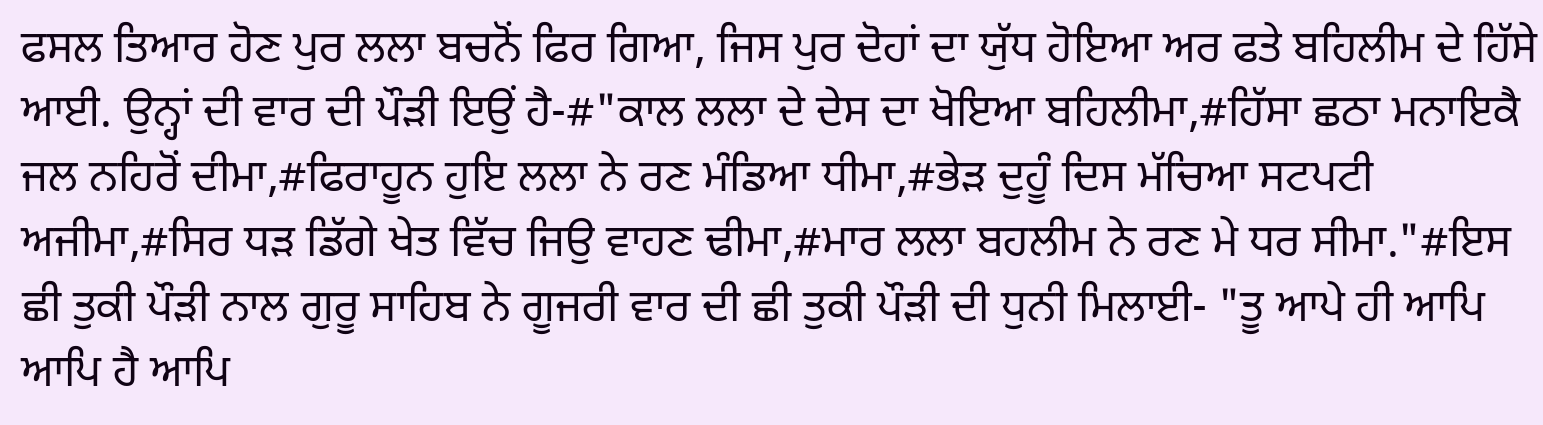ਫਸਲ ਤਿਆਰ ਹੋਣ ਪੁਰ ਲਲਾ ਬਚਨੋਂ ਫਿਰ ਗਿਆ, ਜਿਸ ਪੁਰ ਦੋਹਾਂ ਦਾ ਯੁੱਧ ਹੋਇਆ ਅਰ ਫਤੇ ਬਹਿਲੀਮ ਦੇ ਹਿੱਸੇ ਆਈ. ਉਨ੍ਹਾਂ ਦੀ ਵਾਰ ਦੀ ਪੌੜੀ ਇਉਂ ਹੈ-#"ਕਾਲ ਲਲਾ ਦੇ ਦੇਸ ਦਾ ਖੋਇਆ ਬਹਿਲੀਮਾ,#ਹਿੱਸਾ ਛਠਾ ਮਨਾਇਕੈ ਜਲ ਨਹਿਰੋਂ ਦੀਮਾ,#ਫਿਰਾਹੂਨ ਹੁਇ ਲਲਾ ਨੇ ਰਣ ਮੰਡਿਆ ਧੀਮਾ,#ਭੇੜ ਦੁਹੂੰ ਦਿਸ ਮੱਚਿਆ ਸਟਪਟੀ ਅਜੀਮਾ,#ਸਿਰ ਧੜ ਡਿੱਗੇ ਖੇਤ ਵਿੱਚ ਜਿਉ ਵਾਹਣ ਢੀਮਾ,#ਮਾਰ ਲਲਾ ਬਹਲੀਮ ਨੇ ਰਣ ਮੇ ਧਰ ਸੀਮਾ."#ਇਸ ਛੀ ਤੁਕੀ ਪੌੜੀ ਨਾਲ ਗੁਰੂ ਸਾਹਿਬ ਨੇ ਗੂਜਰੀ ਵਾਰ ਦੀ ਛੀ ਤੁਕੀ ਪੌੜੀ ਦੀ ਧੁਨੀ ਮਿਲਾਈ- "ਤੂ ਆਪੇ ਹੀ ਆਪਿ ਆਪਿ ਹੈ ਆਪਿ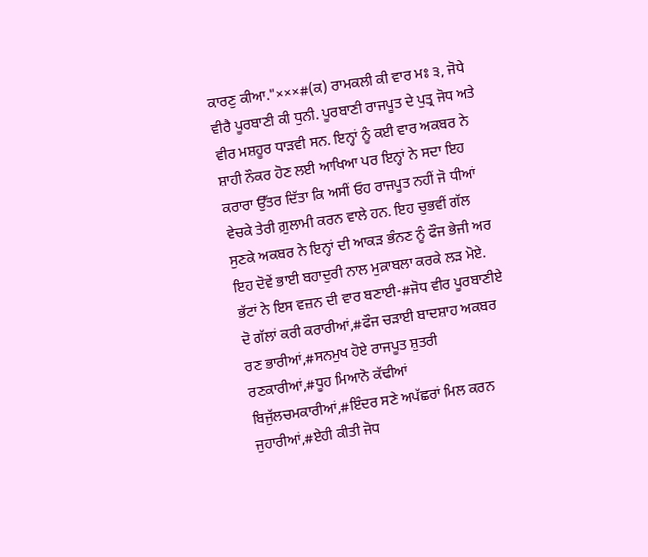ਕਾਰਣੁ ਕੀਆ."×××#(ਕ) ਰਾਮਕਲੀ ਕੀ ਵਾਰ ਮਃ ੩, ਜੋਧੇ ਵੀਰੈ ਪੂਰਬਾਣੀ ਕੀ ਧੁਨੀ. ਪੂਰਬਾਣੀ ਰਾਜਪੂਤ ਦੇ ਪੁਤ੍ਰ ਜੋਧ ਅਤੇ ਵੀਰ ਮਸ਼ਹੂਰ ਧਾੜਵੀ ਸਨ. ਇਨ੍ਹਾਂ ਨੂੰ ਕਈ ਵਾਰ ਅਕਬਰ ਨੇ ਸ਼ਾਹੀ ਨੌਕਰ ਹੋਣ ਲਈ ਆਖਿਆ ਪਰ ਇਨ੍ਹਾਂ ਨੇ ਸਦਾ ਇਹ ਕਰਾਰਾ ਉੱਤਰ ਦਿੱਤਾ ਕਿ ਅਸੀਂ ਓਹ ਰਾਜਪੂਤ ਨਹੀਂ ਜੋ ਧੀਆਂ ਵੇਚਕੇ ਤੇਰੀ ਗ਼ੁਲਾਮੀ ਕਰਨ ਵਾਲੇ ਹਨ. ਇਹ ਚੁਭਵੀਂ ਗੱਲ ਸੁਣਕੇ ਅਕਬਰ ਨੇ ਇਨ੍ਹਾਂ ਦੀ ਆਕੜ ਭੰਨਣ ਨੂੰ ਫੌਜ ਭੇਜੀ ਅਰ ਇਹ ਦੋਵੇਂ ਭਾਈ ਬਹਾਦੁਰੀ ਨਾਲ ਮੁਕ਼ਾਬਲਾ ਕਰਕੇ ਲੜ ਮੋਏ. ਭੱਟਾਂ ਨੇ ਇਸ ਵਜ਼ਨ ਦੀ ਵਾਰ ਬਣਾਈ-#ਜੋਧ ਵੀਰ ਪੂਰਬਾਣੀਏ ਦੋ ਗੱਲਾਂ ਕਰੀ ਕਰਾਰੀਆਂ,#ਫੌਜ ਚੜਾਈ ਬਾਦਸ਼ਾਹ ਅਕਬਰ ਰਣ ਭਾਰੀਆਂ,#ਸਨਮੁਖ ਹੋਏ ਰਾਜਪੂਤ ਸ਼ੁਤਰੀ ਰਣਕਾਰੀਆਂ,#ਧੂਹ ਮਿਆਨੋ ਕੱਢੀਆਂ ਬਿਜੁੱਲਚਮਕਾਰੀਆਂ,#ਇੰਦਰ ਸਣੇ ਅਪੱਛਰਾਂ ਮਿਲ ਕਰਨ ਜੁਹਾਰੀਆਂ,#ਏਹੀ ਕੀਤੀ ਜੋਧ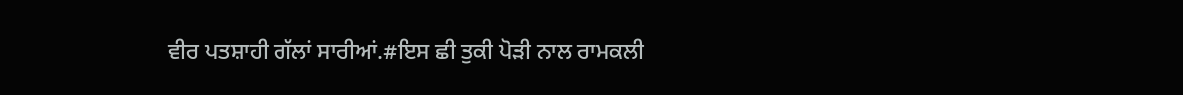ਵੀਰ ਪਤਸ਼ਾਹੀ ਗੱਲਾਂ ਸਾਰੀਆਂ.#ਇਸ ਛੀ ਤੁਕੀ ਪੋੜੀ ਨਾਲ ਰਾਮਕਲੀ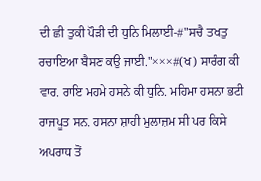ਦੀ ਛੀ ਤੁਕੀ ਪੌੜੀ ਦੀ ਧੁਨਿ ਮਿਲਾਈ-#"ਸਚੈ ਤਖਤੁ ਰਚਾਇਆ ਬੈਸਣ ਕਉ ਜਾਈ."×××#(ਖ) ਸਾਰੰਗ ਕੀ ਵਾਰ. ਰਾਇ ਮਹਮੇ ਹਸਨੇ ਕੀ ਧੁਨਿ. ਮਹਿਮਾ ਹਸਨਾ ਭਟੀ ਰਾਜਪੂਤ ਸਨ. ਹਸਨਾ ਸ਼ਾਹੀ ਮੁਲਾਜ਼ਮ ਸੀ ਪਰ ਕਿਸੇ ਅਪਰਾਧ ਤੋਂ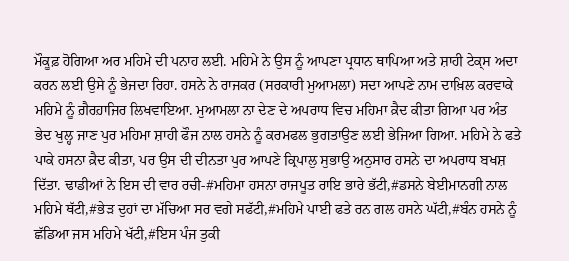ਮੌਕੂਫ਼ ਹੋਗਿਆ ਅਰ ਮਹਿਮੇ ਦੀ ਪਨਾਹ ਲਈ. ਮਹਿਮੇ ਨੇ ਉਸ ਨੂੰ ਆਪਣਾ ਪ੍ਰਧਾਨ ਥਾਪਿਆ ਅਤੇ ਸ਼ਾਹੀ ਟੇਕ੍ਸ ਅਦਾ ਕਰਨ ਲਈ ਉਸੇ ਨੂੰ ਭੇਜਦਾ ਰਿਹਾ. ਹਸਨੇ ਨੇ ਰਾਜਕਰ (ਸਰਕਾਰੀ ਮੁਆਮਲਾ) ਸਦਾ ਆਪਣੇ ਨਾਮ ਦਾਖ਼ਿਲ ਕਰਵਾਕੇ ਮਹਿਮੇ ਨੂੰ ਗ਼ੈਰਹ਼ਾਜਿਰ ਲਿਖਵਾਇਆ. ਮੁਆਮਲਾ ਨਾ ਦੇਣ ਦੇ ਅਪਰਾਧ ਵਿਚ ਮਹਿਮਾ ਕ਼ੈਦ ਕੀਤਾ ਗਿਆ ਪਰ ਅੰਤ ਭੇਦ ਖੁਲ੍ਹ ਜਾਣ ਪੁਰ ਮਹਿਮਾ ਸ਼ਾਹੀ ਫੌਜ ਨਾਲ ਹਸਨੇ ਨੂੰ ਕਰਮਫਲ ਭੁਗਤਾਉਣ ਲਈ ਭੇਜਿਆ ਗਿਆ. ਮਹਿਮੇ ਨੇ ਫਤੇ ਪਾਕੇ ਹਸਨਾ ਕ਼ੈਦ ਕੀਤਾ, ਪਰ ਉਸ ਦੀ ਦੀਨਤਾ ਪੁਰ ਆਪਣੇ ਕ੍ਰਿਪਾਲੁ ਸੁਭਾਉ ਅਨੁਸਾਰ ਹਸਨੇ ਦਾ ਅਪਰਾਧ ਬਖਸ਼ ਦਿੱਤਾ. ਢਾਡੀਆਂ ਨੇ ਇਸ ਦੀ ਵਾਰ ਰਚੀ-#ਮਹਿਮਾ ਹਸਨਾ ਰਾਜਪੂਤ ਰਾਇ ਭਾਰੇ ਭੱਟੀ,#ਡਸਨੇ ਬੇਈਮਾਨਗੀ ਨਾਲ ਮਹਿਮੇ ਥੱਟੀ,#ਭੇੜ ਦੁਹਾਂ ਦਾ ਮੱਚਿਆ ਸਰ ਵਗੇ ਸਫੱਟੀ,#ਮਹਿਮੇ ਪਾਈ ਫਤੇ ਰਨ ਗਲ ਹਸਨੇ ਘੱਟੀ,#ਬੰਨ ਹਸਨੇ ਨੂੰ ਛੱਡਿਆ ਜਸ ਮਹਿਮੇ ਖੱਟੀ,#ਇਸ ਪੰਜ ਤੁਕੀ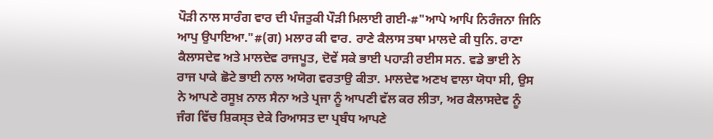ਪੌੜੀ ਨਾਲ ਸਾਰੰਗ ਵਾਰ ਦੀ ਪੰਜਤੁਕੀ ਪੌੜੀ ਮਿਲਾਈ ਗਈ-#"ਆਪੇ ਆਪਿ ਨਿਰੰਜਨਾ ਜਿਨਿ ਆਪੁ ਉਪਾਇਆ."#(ਗ) ਮਲਾਰ ਕੀ ਵਾਰ. ਰਾਣੇ ਕੈਲਾਸ ਤਥਾ ਮਾਲਦੇ ਕੀ ਧੁਨਿ. ਰਾਣਾ ਕੈਲਾਸਦੇਵ ਅਤੇ ਮਾਲਦੇਵ ਰਾਜਪੂਤ, ਦੋਵੇਂ ਸਕੇ ਭਾਈ ਪਹਾੜੀ ਰਈਸ ਸਨ. ਵਡੇ ਭਾਈ ਨੇ ਰਾਜ ਪਾਕੇ ਛੋਟੇ ਭਾਈ ਨਾਲ ਅਯੋਗ ਵਰਤਾਉ ਕੀਤਾ. ਮਾਲਦੇਵ ਅਣਖ ਵਾਲਾ ਯੋਧਾ ਸੀ, ਉਸ ਨੇ ਆਪਣੇ ਰਸੂਖ਼ ਨਾਲ ਸੈਨਾ ਅਤੇ ਪ੍ਰਜਾ ਨੂੰ ਆਪਣੀ ਵੱਲ ਕਰ ਲੀਤਾ, ਅਰ ਕੈਲਾਸਦੇਵ ਨੂੰ ਜੰਗ ਵਿੱਚ ਸ਼ਿਕਸ੍ਤ ਦੇਕੇ ਰਿਆਸਤ ਦਾ ਪ੍ਰਬੰਧ ਆਪਣੇ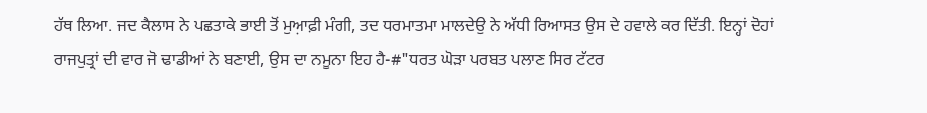ਹੱਥ ਲਿਆ. ਜਦ ਕੈਲਾਸ ਨੇ ਪਛਤਾਕੇ ਭਾਈ ਤੋਂ ਮੁਆ਼ਫ਼ੀ ਮੰਗੀ, ਤਦ ਧਰਮਾਤਮਾ ਮਾਲਦੇਉ ਨੇ ਅੱਧੀ ਰਿਆਸਤ ਉਸ ਦੇ ਹਵਾਲੇ ਕਰ ਦਿੱਤੀ. ਇਨ੍ਹਾਂ ਦੋਹਾਂ ਰਾਜਪੁਤ੍ਰਾਂ ਦੀ ਵਾਰ ਜੋ ਢਾਡੀਆਂ ਨੇ ਬਣਾਈ, ਉਸ ਦਾ ਨਮੂਨਾ ਇਹ ਹੈ-#"ਧਰਤ ਘੋੜਾ ਪਰਬਤ ਪਲਾਣ ਸਿਰ ਟੱਟਰ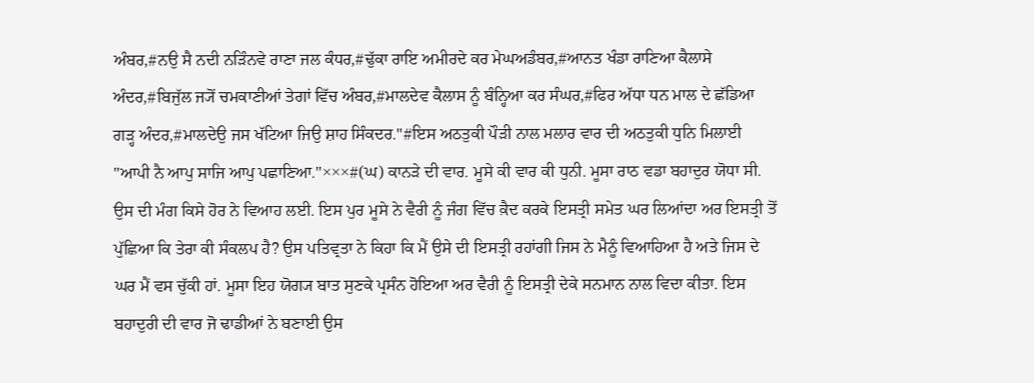ਅੰਬਰ,#ਨਉ ਸੈ ਨਦੀ ਨੜਿੰਨਵੇ ਰਾਣਾ ਜਲ ਕੰਧਰ,#ਢੁੱਕਾ ਰਾਇ ਅਮੀਰਦੇ ਕਰ ਮੇਘਅਡੰਬਰ,#ਆਨਤ ਖੰਡਾ ਰਾਣਿਆ ਕੈਲਾਸੇ ਅੰਦਰ,#ਬਿਜੁੱਲ ਜ੍ਯੋਂ ਚਮਕਾਣੀਆਂ ਤੇਗਾਂ ਵਿੱਚ ਅੰਬਰ,#ਮਾਲਦੇਵ ਕੈਲਾਸ ਨੂੰ ਬੰਨ੍ਹਿਆ ਕਰ ਸੰਘਰ,#ਫਿਰ ਅੱਧਾ ਧਨ ਮਾਲ ਦੇ ਛੱਡਿਆ ਗੜ੍ਹ ਅੰਦਰ,#ਮਾਲਦੇਉ ਜਸ ਖੱਟਿਆ ਜਿਉ ਸ਼ਾਹ ਸਿੰਕਦਰ."#ਇਸ ਅਠਤੁਕੀ ਪੌੜੀ ਨਾਲ ਮਲਾਰ ਵਾਰ ਦੀ ਅਠਤੁਕੀ ਧੁਨਿ ਮਿਲਾਈ "ਆਪੀ ਨੈ ਆਪੁ ਸਾਜਿ ਆਪੁ ਪਛਾਣਿਆ."×××#(ਘ) ਕਾਨੜੇ ਦੀ ਵਾਰ. ਮੂਸੇ ਕੀ ਵਾਰ ਕੀ ਧੁਨੀ. ਮੂਸਾ ਰਾਠ ਵਡਾ ਬਹਾਦੁਰ ਯੋਧਾ ਸੀ. ਉਸ ਦੀ ਮੰਗ ਕਿਸੇ ਹੋਰ ਨੇ ਵਿਆਹ ਲਈ. ਇਸ ਪੁਰ ਮੂਸੇ ਨੇ ਵੈਰੀ ਨੂੰ ਜੰਗ ਵਿੱਚ ਕ਼ੈਦ ਕਰਕੇ ਇਸਤ੍ਰੀ ਸਮੇਤ ਘਰ ਲਿਆਂਦਾ ਅਰ ਇਸਤ੍ਰੀ ਤੋਂ ਪੁੱਛਿਆ ਕਿ ਤੇਰਾ ਕੀ ਸੰਕਲਪ ਹੈ? ਉਸ ਪਤਿਵ੍ਰਤਾ ਨੇ ਕਿਹਾ ਕਿ ਮੈਂ ਉਸੇ ਦੀ ਇਸਤ੍ਰੀ ਰਹਾਂਗੀ ਜਿਸ ਨੇ ਮੈਨੂੰ ਵਿਆਹਿਆ ਹੈ ਅਤੇ ਜਿਸ ਦੇ ਘਰ ਮੈਂ ਵਸ ਚੁੱਕੀ ਹਾਂ. ਮੂਸਾ ਇਹ ਯੋਗ੍ਯ ਬਾਤ ਸੁਣਕੇ ਪ੍ਰਸੰਨ ਹੋਇਆ ਅਰ ਵੈਰੀ ਨੂੰ ਇਸਤ੍ਰੀ ਦੇਕੇ ਸਨਮਾਨ ਨਾਲ ਵਿਦਾ ਕੀਤਾ. ਇਸ ਬਹਾਦੁਰੀ ਦੀ ਵਾਰ ਜੋ ਢਾਡੀਆਂ ਨੇ ਬਣਾਈ ਉਸ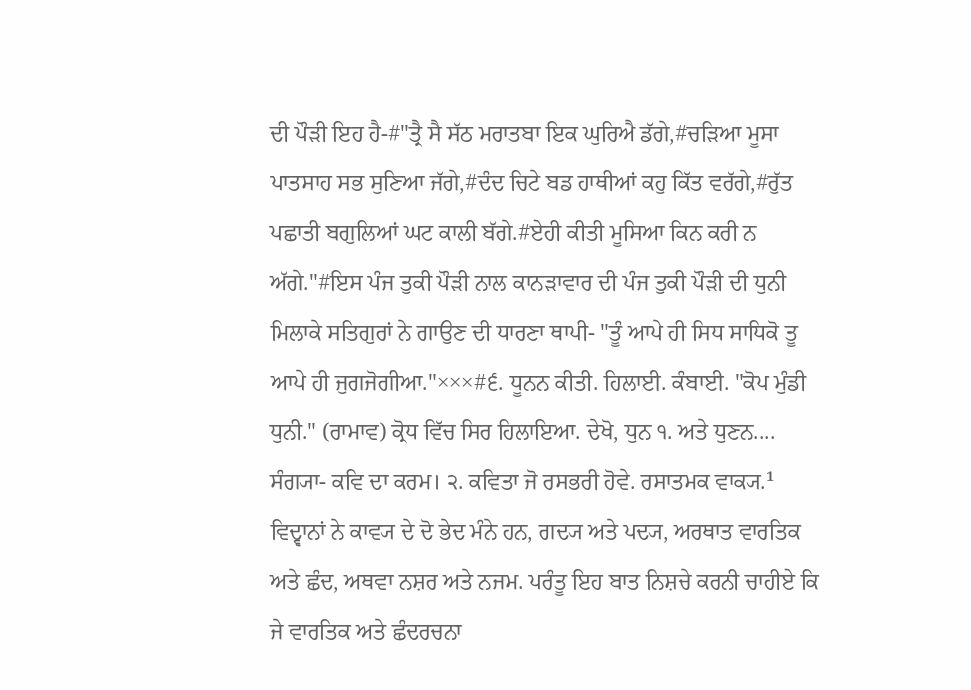ਦੀ ਪੌੜੀ ਇਹ ਹੈ-#"ਤ੍ਰੈ ਸੈ ਸੱਠ ਮਰਾਤਬਾ ਇਕ ਘੁਰਿਐ ਡੱਗੇ,#ਚੜਿਆ ਮੂਸਾ ਪਾਤਸਾਹ ਸਭ ਸੁਣਿਆ ਜੱਗੇ,#ਦੰਦ ਚਿਟੇ ਬਡ ਹਾਥੀਆਂ ਕਹੁ ਕਿੱਤ ਵਰੱਗੇ,#ਰੁੱਤ ਪਛਾਤੀ ਬਗੁਲਿਆਂ ਘਟ ਕਾਲੀ ਬੱਗੇ.#ਏਹੀ ਕੀਤੀ ਮੂਸਿਆ ਕਿਨ ਕਰੀ ਨ ਅੱਗੇ."#ਇਸ ਪੰਜ ਤੁਕੀ ਪੌੜੀ ਨਾਲ ਕਾਨੜਾਵਾਰ ਦੀ ਪੰਜ ਤੁਕੀ ਪੌੜੀ ਦੀ ਧੁਨੀ ਮਿਲਾਕੇ ਸਤਿਗੁਰਾਂ ਨੇ ਗਾਉਣ ਦੀ ਧਾਰਣਾ ਥਾਪੀ- "ਤੂੰ ਆਪੇ ਹੀ ਸਿਧ ਸਾਧਿਕੋ ਤੂ ਆਪੇ ਹੀ ਜੁਗਜੋਗੀਆ."×××#੬. ਧੂਨਨ ਕੀਤੀ. ਹਿਲਾਈ. ਕੰਬਾਈ. "ਕੋਪ ਮੁੰਡੀ ਧੁਨੀ." (ਰਾਮਾਵ) ਕ੍ਰੋਧ ਵਿੱਚ ਸਿਰ ਹਿਲਾਇਆ. ਦੇਖੋ, ਧੁਨ ੧. ਅਤੇ ਧੁਣਨ....
ਸੰਗ੍ਯਾ- ਕਵਿ ਦਾ ਕਰਮ। ੨. ਕਵਿਤਾ ਜੋ ਰਸਭਰੀ ਹੋਵੇ. ਰਸਾਤਮਕ ਵਾਕ੍ਯ.¹ ਵਿਦ੍ਵਾਨਾਂ ਨੇ ਕਾਵ੍ਯ ਦੇ ਦੋ ਭੇਦ ਮੰਨੇ ਹਨ, ਗਦ੍ਯ ਅਤੇ ਪਦ੍ਯ, ਅਰਥਾਤ ਵਾਰਤਿਕ ਅਤੇ ਛੰਦ, ਅਥਵਾ ਨਸ਼ਰ ਅਤੇ ਨਜਮ. ਪਰੰਤੂ ਇਹ ਬਾਤ ਨਿਸ਼ਚੇ ਕਰਨੀ ਚਾਹੀਏ ਕਿ ਜੇ ਵਾਰਤਿਕ ਅਤੇ ਛੰਦਰਚਨਾ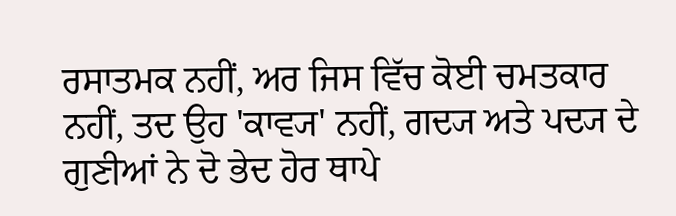ਰਸਾਤਮਕ ਨਹੀਂ, ਅਰ ਜਿਸ ਵਿੱਚ ਕੋਈ ਚਮਤਕਾਰ ਨਹੀਂ, ਤਦ ਉਹ 'ਕਾਵ੍ਯ' ਨਹੀਂ, ਗਦ੍ਯ ਅਤੇ ਪਦ੍ਯ ਦੇ ਗੁਣੀਆਂ ਨੇ ਦੋ ਭੇਦ ਹੋਰ ਥਾਪੇ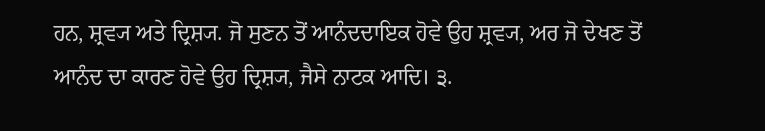ਹਨ, ਸ਼੍ਰਵ੍ਯ ਅਤੇ ਦ੍ਰਿਸ਼੍ਯ. ਜੋ ਸੁਣਨ ਤੋਂ ਆਨੰਦਦਾਇਕ ਹੋਵੇ ਉਹ ਸ਼੍ਰਵ੍ਯ, ਅਰ ਜੋ ਦੇਖਣ ਤੋਂ ਆਨੰਦ ਦਾ ਕਾਰਣ ਹੋਵੇ ਉਹ ਦ੍ਰਿਸ਼੍ਯ, ਜੈਸੇ ਨਾਟਕ ਆਦਿ। ੩.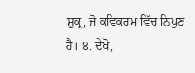ਸ਼ੁਕ੍ਰ, ਜੋ ਕਵਿਕਰਮ ਵਿੱਚ ਨਿਪੁਣ ਹੈ। ੪. ਦੇਖੋ,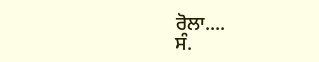ਰੋਲਾ....
ਸੰ.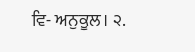ਵਿ- ਅਨੁਕੂਲ। ੨.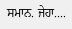ਸਮਾਨ. ਜੇਹਾ....